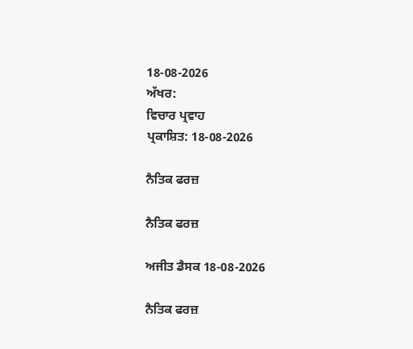18-08-2026
ਅੱਖਰ:
ਵਿਚਾਰ ਪ੍ਰਵਾਹ
ਪ੍ਰਕਾਸ਼ਿਤ: 18-08-2026

ਨੈਤਿਕ ਫਰਜ਼

ਨੈਤਿਕ ਫਰਜ਼

ਅਜੀਤ ਡੈਸਕ 18-08-2026

ਨੈਤਿਕ ਫਰਜ਼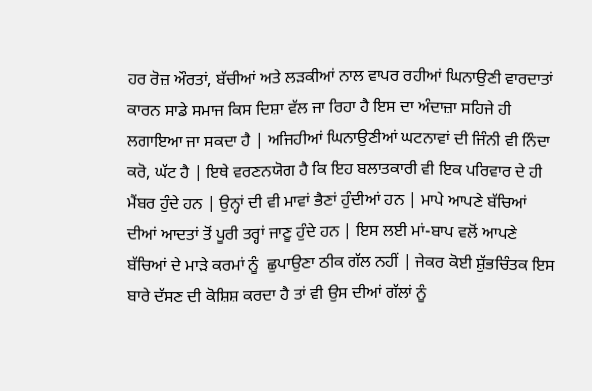ਹਰ ਰੋਜ਼ ਔਰਤਾਂ, ਬੱਚੀਆਂ ਅਤੇ ਲੜਕੀਆਂ ਨਾਲ ਵਾਪਰ ਰਹੀਆਂ ਘਿਨਾਉਣੀ ਵਾਰਦਾਤਾਂ ਕਾਰਨ ਸਾਡੇ ਸਮਾਜ ਕਿਸ ਦਿਸ਼ਾ ਵੱਲ ਜਾ ਰਿਹਾ ਹੈ ਇਸ ਦਾ ਅੰਦਾਜ਼ਾ ਸਹਿਜੇ ਹੀ ਲਗਾਇਆ ਜਾ ਸਕਦਾ ਹੈ | ਅਜਿਹੀਆਂ ਘਿਨਾਉਣੀਆਂ ਘਟਨਾਵਾਂ ਦੀ ਜਿੰਨੀ ਵੀ ਨਿੰਦਾ ਕਰੋ, ਘੱਟ ਹੈ | ਇਥੇ ਵਰਣਨਯੋਗ ਹੈ ਕਿ ਇਹ ਬਲਾਤਕਾਰੀ ਵੀ ਇਕ ਪਰਿਵਾਰ ਦੇ ਹੀ ਮੈਂਬਰ ਹੁੰਦੇ ਹਨ | ਉਨ੍ਹਾਂ ਦੀ ਵੀ ਮਾਵਾਂ ਭੈਣਾਂ ਹੁੰਦੀਆਂ ਹਨ | ਮਾਪੇ ਆਪਣੇ ਬੱਚਿਆਂ ਦੀਆਂ ਆਦਤਾਂ ਤੋਂ ਪੂਰੀ ਤਰ੍ਹਾਂ ਜਾਣੂ ਹੁੰਦੇ ਹਨ | ਇਸ ਲਈ ਮਾਂ-ਬਾਪ ਵਲੋਂ ਆਪਣੇ ਬੱਚਿਆਂ ਦੇ ਮਾੜੇ ਕਰਮਾਂ ਨੂੰ  ਛੁਪਾਉਣਾ ਠੀਕ ਗੱਲ ਨਹੀਂ | ਜੇਕਰ ਕੋਈ ਸ਼ੁੱਭਚਿੰਤਕ ਇਸ ਬਾਰੇ ਦੱਸਣ ਦੀ ਕੋਸ਼ਿਸ਼ ਕਰਦਾ ਹੈ ਤਾਂ ਵੀ ਉਸ ਦੀਆਂ ਗੱਲਾਂ ਨੂੰ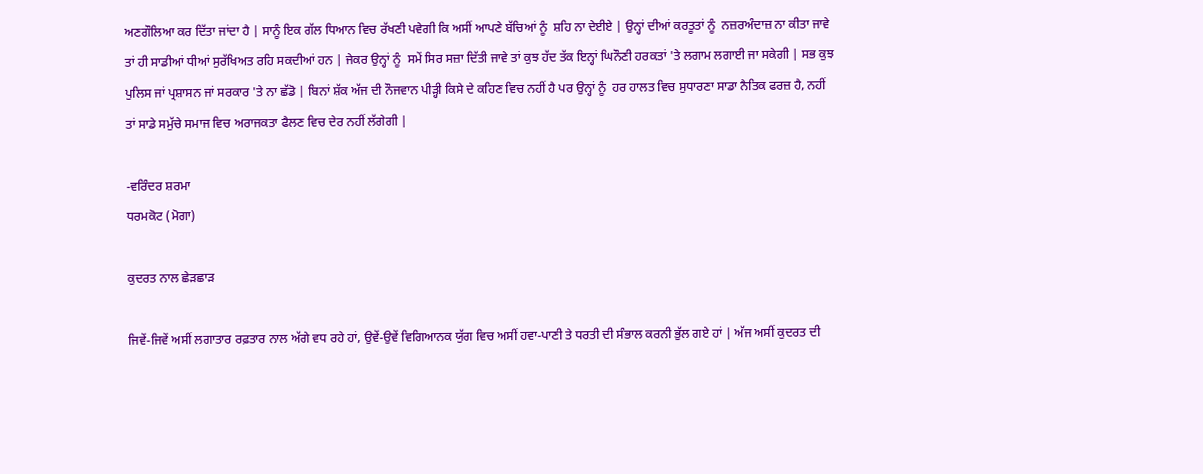ਅਣਗੌਲਿਆ ਕਰ ਦਿੱਤਾ ਜਾਂਦਾ ਹੈ | ਸਾਨੂੰ ਇਕ ਗੱਲ ਧਿਆਨ ਵਿਚ ਰੱਖਣੀ ਪਵੇਗੀ ਕਿ ਅਸੀਂ ਆਪਣੇ ਬੱਚਿਆਂ ਨੂੰ  ਸ਼ਹਿ ਨਾ ਦੇਈਏ | ਉਨ੍ਹਾਂ ਦੀਆਂ ਕਰਤੂਤਾਂ ਨੂੰ  ਨਜ਼ਰਅੰਦਾਜ਼ ਨਾ ਕੀਤਾ ਜਾਵੇ ਤਾਂ ਹੀ ਸਾਡੀਆਂ ਧੀਆਂ ਸੁਰੱਖਿਅਤ ਰਹਿ ਸਕਦੀਆਂ ਹਨ | ਜੇਕਰ ਉਨ੍ਹਾਂ ਨੂੰ  ਸਮੇਂ ਸਿਰ ਸਜ਼ਾ ਦਿੱਤੀ ਜਾਵੇ ਤਾਂ ਕੁਝ ਹੱਦ ਤੱਕ ਇਨ੍ਹਾਂ ਘਿਨੌਣੀ ਹਰਕਤਾਂ 'ਤੇ ਲਗਾਮ ਲਗਾਈ ਜਾ ਸਕੇਗੀ | ਸਭ ਕੁਝ ਪੁਲਿਸ ਜਾਂ ਪ੍ਰਸ਼ਾਸਨ ਜਾਂ ਸਰਕਾਰ 'ਤੇ ਨਾ ਛੱਡੋ | ਬਿਨਾਂ ਸ਼ੱਕ ਅੱਜ ਦੀ ਨੌਜਵਾਨ ਪੀੜ੍ਹੀ ਕਿਸੇ ਦੇ ਕਹਿਣ ਵਿਚ ਨਹੀਂ ਹੈ ਪਰ ਉਨ੍ਹਾਂ ਨੂੰ  ਹਰ ਹਾਲਤ ਵਿਚ ਸੁਧਾਰਣਾ ਸਾਡਾ ਨੈਤਿਕ ਫਰਜ਼ ਹੈ, ਨਹੀਂ ਤਾਂ ਸਾਡੇ ਸਮੁੱਚੇ ਸਮਾਜ ਵਿਚ ਅਰਾਜਕਤਾ ਫੈਲਣ ਵਿਚ ਦੇਰ ਨਹੀਂ ਲੱਗੇਗੀ |

-ਵਰਿੰਦਰ ਸ਼ਰਮਾ
ਧਰਮਕੋਟ (ਮੋਗਾ)

ਕੁਦਰਤ ਨਾਲ ਛੇੜਛਾੜ

ਜਿਵੇਂ-ਜਿਵੇਂ ਅਸੀਂ ਲਗਾਤਾਰ ਰਫ਼ਤਾਰ ਨਾਲ ਅੱਗੇ ਵਧ ਰਹੇ ਹਾਂ, ਉਵੇਂ-ਉਵੇਂ ਵਿਗਿਆਨਕ ਯੁੱਗ ਵਿਚ ਅਸੀਂ ਹਵਾ-ਪਾਣੀ ਤੇ ਧਰਤੀ ਦੀ ਸੰਭਾਲ ਕਰਨੀ ਭੁੱਲ ਗਏ ਹਾਂ | ਅੱਜ ਅਸੀਂ ਕੁਦਰਤ ਦੀ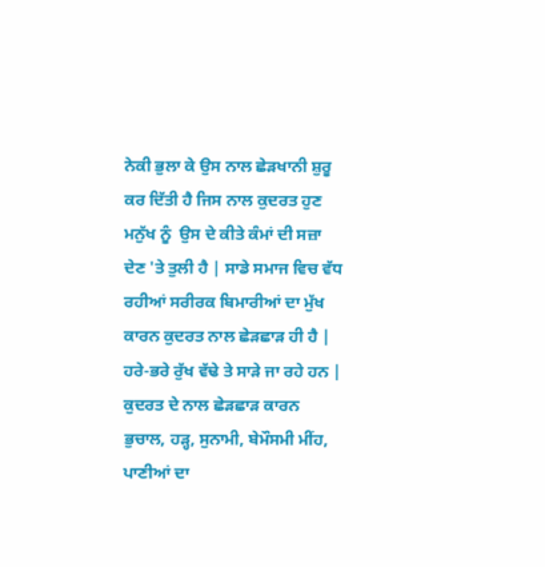ਨੇਕੀ ਭੁਲਾ ਕੇ ਉਸ ਨਾਲ ਛੇੜਖਾਨੀ ਸ਼ੁਰੂ ਕਰ ਦਿੱਤੀ ਹੈ ਜਿਸ ਨਾਲ ਕੁਦਰਤ ਹੁਣ ਮਨੁੱਖ ਨੂੰ  ਉਸ ਦੇ ਕੀਤੇ ਕੰਮਾਂ ਦੀ ਸਜ਼ਾ ਦੇਣ 'ਤੇ ਤੁਲੀ ਹੈ | ਸਾਡੇ ਸਮਾਜ ਵਿਚ ਵੱਧ ਰਹੀਆਂ ਸਰੀਰਕ ਬਿਮਾਰੀਆਂ ਦਾ ਮੁੱਖ ਕਾਰਨ ਕੁਦਰਤ ਨਾਲ ਛੇੜਛਾੜ ਹੀ ਹੈ | ਹਰੇ-ਭਰੇ ਰੁੱਖ ਵੱਢੇ ਤੇ ਸਾੜੇ ਜਾ ਰਹੇ ਹਨ | ਕੁਦਰਤ ਦੇ ਨਾਲ ਛੇੜਛਾੜ ਕਾਰਨ ਭੁਚਾਲ, ਹੜ੍ਹ, ਸੁਨਾਮੀ, ਬੇਮੌਸਮੀ ਮੀਂਹ, ਪਾਣੀਆਂ ਦਾ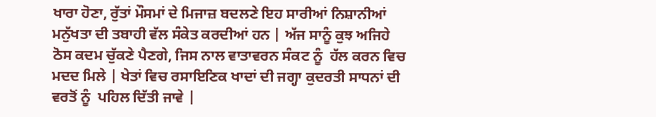ਖਾਰਾ ਹੋਣਾ, ਰੁੱਤਾਂ ਮੌਸਮਾਂ ਦੇ ਮਿਜਾਜ਼ ਬਦਲਣੇ ਇਹ ਸਾਰੀਆਂ ਨਿਸ਼ਾਨੀਆਂ ਮਨੁੱਖਤਾ ਦੀ ਤਬਾਹੀ ਵੱਲ ਸੰਕੇਤ ਕਰਦੀਆਂ ਹਨ | ਅੱਜ ਸਾਨੂੰ ਕੁਝ ਅਜਿਹੇ ਠੋਸ ਕਦਮ ਚੁੱਕਣੇ ਪੈਣਗੇ, ਜਿਸ ਨਾਲ ਵਾਤਾਵਰਨ ਸੰਕਟ ਨੂੰ  ਹੱਲ ਕਰਨ ਵਿਚ ਮਦਦ ਮਿਲੇ | ਖੇਤਾਂ ਵਿਚ ਰਸਾਇਣਿਕ ਖਾਦਾਂ ਦੀ ਜਗ੍ਹਾ ਕੁਦਰਤੀ ਸਾਧਨਾਂ ਦੀ ਵਰਤੋਂ ਨੂੰ  ਪਹਿਲ ਦਿੱਤੀ ਜਾਵੇ |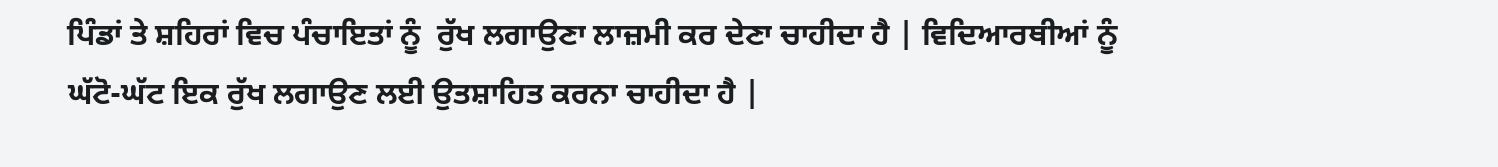ਪਿੰਡਾਂ ਤੇ ਸ਼ਹਿਰਾਂ ਵਿਚ ਪੰਚਾਇਤਾਂ ਨੂੰ  ਰੁੱਖ ਲਗਾਉਣਾ ਲਾਜ਼ਮੀ ਕਰ ਦੇਣਾ ਚਾਹੀਦਾ ਹੈ | ਵਿਦਿਆਰਥੀਆਂ ਨੂੰ  ਘੱਟੋ-ਘੱਟ ਇਕ ਰੁੱਖ ਲਗਾਉਣ ਲਈ ਉਤਸ਼ਾਹਿਤ ਕਰਨਾ ਚਾਹੀਦਾ ਹੈ |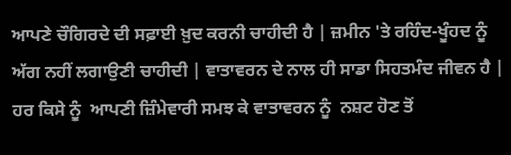ਆਪਣੇ ਚੌਗਿਰਦੇ ਦੀ ਸਫ਼ਾਈ ਖ਼ੁਦ ਕਰਨੀ ਚਾਹੀਦੀ ਹੈ | ਜ਼ਮੀਨ 'ਤੇ ਰਹਿੰਦ-ਖੂੰਹਦ ਨੂੰ  ਅੱਗ ਨਹੀਂ ਲਗਾਉਣੀ ਚਾਹੀਦੀ | ਵਾਤਾਵਰਨ ਦੇ ਨਾਲ ਹੀ ਸਾਡਾ ਸਿਹਤਮੰਦ ਜੀਵਨ ਹੈ | ਹਰ ਕਿਸੇ ਨੂੰ  ਆਪਣੀ ਜ਼ਿੰਮੇਵਾਰੀ ਸਮਝ ਕੇ ਵਾਤਾਵਰਨ ਨੂੰ  ਨਸ਼ਟ ਹੋਣ ਤੋਂ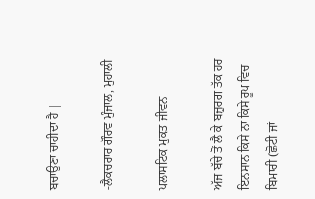ਬਚਾਉਣਾ ਚਾਹੀਦਾ ਹੈ |

-ਲੈਕਚਰਾਰ ਗੌਰਵ ਮੁੰਜਾਲ, ਮੁਹਾਲੀ

ਪਲਾਸਟਿਕ ਮੁਕਤ ਜੀਵਨ

ਅੱਜ ਬੱਚੇ ਤੋਂ ਲੈ ਕੇ ਬਜ਼ੁਰਗ ਤੱਕ ਹਰ ਇਨਸਾਨ ਕਿਸੇ ਨਾ ਕਿਸੇ ਰੂਪ ਵਿਚ ਬਿਮਾਰੀ (ਛੋਟੀ ਜਾਂ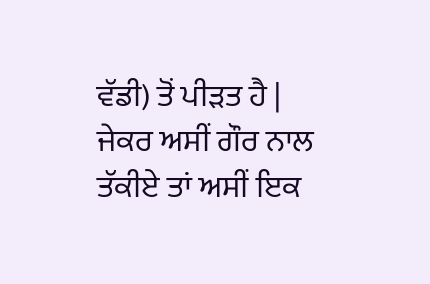ਵੱਡੀ) ਤੋਂ ਪੀੜਤ ਹੈ | ਜੇਕਰ ਅਸੀਂ ਗੌਰ ਨਾਲ ਤੱਕੀਏ ਤਾਂ ਅਸੀਂ ਇਕ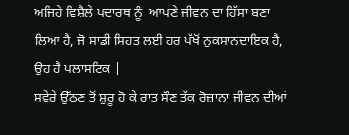ਅਜਿਹੇ ਵਿਸ਼ੈਲੇ ਪਦਾਰਥ ਨੂੰ  ਆਪਣੇ ਜੀਵਨ ਦਾ ਹਿੱਸਾ ਬਣਾ ਲਿਆ ਹੈ, ਜੋ ਸਾਡੀ ਸਿਹਤ ਲਈ ਹਰ ਪੱਖੋਂ ਨੁਕਸਾਨਦਾਇਕ ਹੈ, ਉਹ ਹੈ ਪਲਾਸਟਿਕ |
ਸਵੇਰੇ ਉੱਠਣ ਤੋਂ ਸ਼ੁਰੂ ਹੋ ਕੇ ਰਾਤ ਸੌਣ ਤੱਕ ਰੋਜ਼ਾਨਾ ਜੀਵਨ ਦੀਆਂ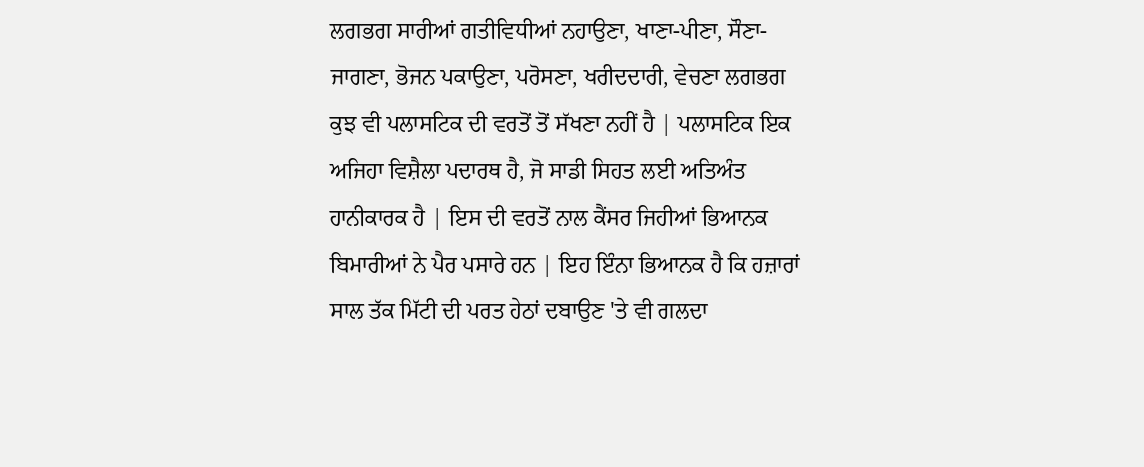ਲਗਭਗ ਸਾਰੀਆਂ ਗਤੀਵਿਧੀਆਂ ਨਹਾਉਣਾ, ਖਾਣਾ-ਪੀਣਾ, ਸੌਣਾ-ਜਾਗਣਾ, ਭੋਜਨ ਪਕਾਉਣਾ, ਪਰੋਸਣਾ, ਖਰੀਦਦਾਰੀ, ਵੇਚਣਾ ਲਗਭਗ ਕੁਝ ਵੀ ਪਲਾਸਟਿਕ ਦੀ ਵਰਤੋਂ ਤੋਂ ਸੱਖਣਾ ਨਹੀਂ ਹੈ | ਪਲਾਸਟਿਕ ਇਕ ਅਜਿਹਾ ਵਿਸ਼ੈਲਾ ਪਦਾਰਥ ਹੈ, ਜੋ ਸਾਡੀ ਸਿਹਤ ਲਈ ਅਤਿਅੰਤ ਹਾਨੀਕਾਰਕ ਹੈ | ਇਸ ਦੀ ਵਰਤੋਂ ਨਾਲ ਕੈਂਸਰ ਜਿਹੀਆਂ ਭਿਆਨਕ ਬਿਮਾਰੀਆਂ ਨੇ ਪੈਰ ਪਸਾਰੇ ਹਨ | ਇਹ ਇੰਨਾ ਭਿਆਨਕ ਹੈ ਕਿ ਹਜ਼ਾਰਾਂ ਸਾਲ ਤੱਕ ਮਿੱਟੀ ਦੀ ਪਰਤ ਹੇਠਾਂ ਦਬਾਉਣ 'ਤੇ ਵੀ ਗਲਦਾ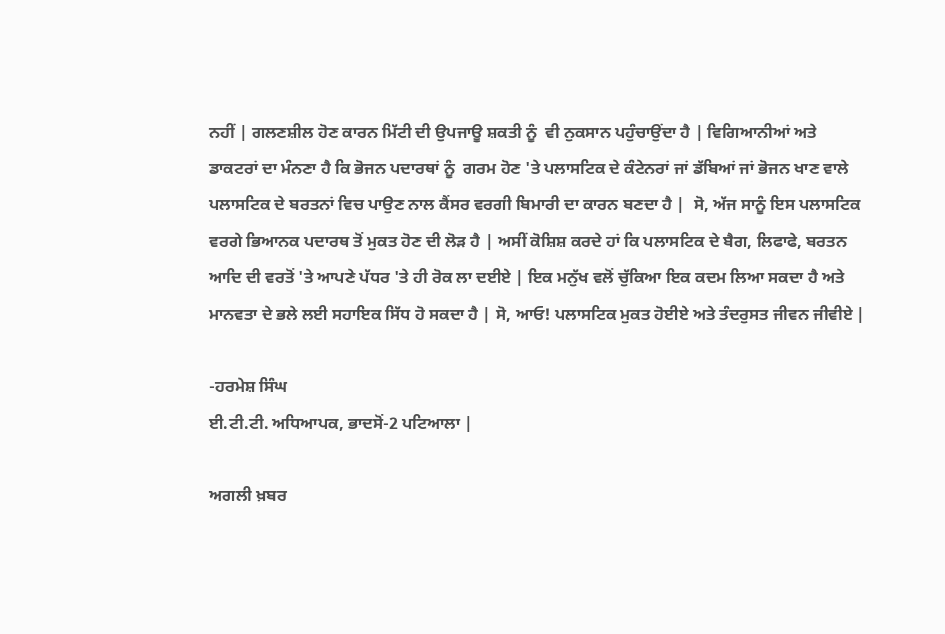ਨਹੀਂ | ਗਲਣਸ਼ੀਲ ਹੋਣ ਕਾਰਨ ਮਿੱਟੀ ਦੀ ਉਪਜਾਊ ਸ਼ਕਤੀ ਨੂੰ  ਵੀ ਨੁਕਸਾਨ ਪਹੁੰਚਾਉਂਦਾ ਹੈ | ਵਿਗਿਆਨੀਆਂ ਅਤੇ ਡਾਕਟਰਾਂ ਦਾ ਮੰਨਣਾ ਹੈ ਕਿ ਭੋਜਨ ਪਦਾਰਥਾਂ ਨੂੰ  ਗਰਮ ਹੋਣ 'ਤੇ ਪਲਾਸਟਿਕ ਦੇ ਕੰਟੇਨਰਾਂ ਜਾਂ ਡੱਬਿਆਂ ਜਾਂ ਭੋਜਨ ਖਾਣ ਵਾਲੇ ਪਲਾਸਟਿਕ ਦੇ ਬਰਤਨਾਂ ਵਿਚ ਪਾਉਣ ਨਾਲ ਕੈਂਸਰ ਵਰਗੀ ਬਿਮਾਰੀ ਦਾ ਕਾਰਨ ਬਣਦਾ ਹੈ |  ਸੋ, ਅੱਜ ਸਾਨੂੰ ਇਸ ਪਲਾਸਟਿਕ ਵਰਗੇ ਭਿਆਨਕ ਪਦਾਰਥ ਤੋਂ ਮੁਕਤ ਹੋਣ ਦੀ ਲੋੜ ਹੈ | ਅਸੀਂ ਕੋਸ਼ਿਸ਼ ਕਰਦੇ ਹਾਂ ਕਿ ਪਲਾਸਟਿਕ ਦੇ ਬੈਗ, ਲਿਫਾਫੇ, ਬਰਤਨ ਆਦਿ ਦੀ ਵਰਤੋਂ 'ਤੇ ਆਪਣੇ ਪੱਧਰ 'ਤੇ ਹੀ ਰੋਕ ਲਾ ਦਈਏ | ਇਕ ਮਨੁੱਖ ਵਲੋਂ ਚੁੱਕਿਆ ਇਕ ਕਦਮ ਲਿਆ ਸਕਦਾ ਹੈ ਅਤੇ ਮਾਨਵਤਾ ਦੇ ਭਲੇ ਲਈ ਸਹਾਇਕ ਸਿੱਧ ਹੋ ਸਕਦਾ ਹੈ | ਸੋ, ਆਓ! ਪਲਾਸਟਿਕ ਮੁਕਤ ਹੋਈਏ ਅਤੇ ਤੰਦਰੁਸਤ ਜੀਵਨ ਜੀਵੀਏ |

-ਹਰਮੇਸ਼ ਸਿੰਘ
ਈ.ਟੀ.ਟੀ. ਅਧਿਆਪਕ, ਭਾਦਸੋਂ-2 ਪਟਿਆਲਾ |

ਅਗਲੀ ਖ਼ਬਰ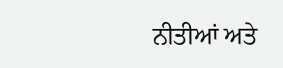ਨੀਤੀਆਂ ਅਤੇ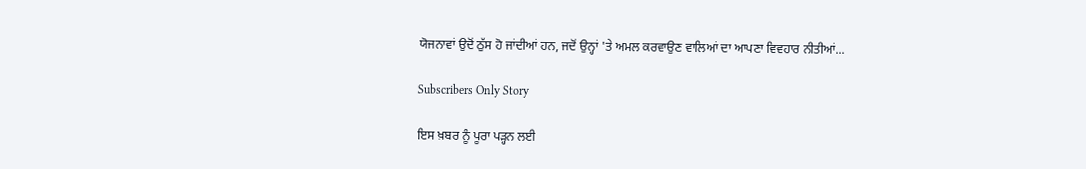ਯੋਜਨਾਵਾਂ ਉਦੋਂ ਠੁੱਸ ਹੋ ਜਾਂਦੀਆਂ ਹਨ, ਜਦੋਂ ਉਨ੍ਹਾਂ 'ਤੇ ਅਮਲ ਕਰਵਾਉਣ ਵਾਲਿਆਂ ਦਾ ਆਪਣਾ ਵਿਵਹਾਰ ਨੀਤੀਆਂ...

Subscribers Only Story

ਇਸ ਖ਼ਬਰ ਨੂੰ ਪੂਰਾ ਪੜ੍ਹਨ ਲਈ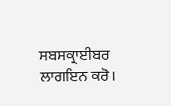ਸਬਸਕ੍ਰਾਈਬਰ ਲਾਗਇਨ ਕਰੋ।